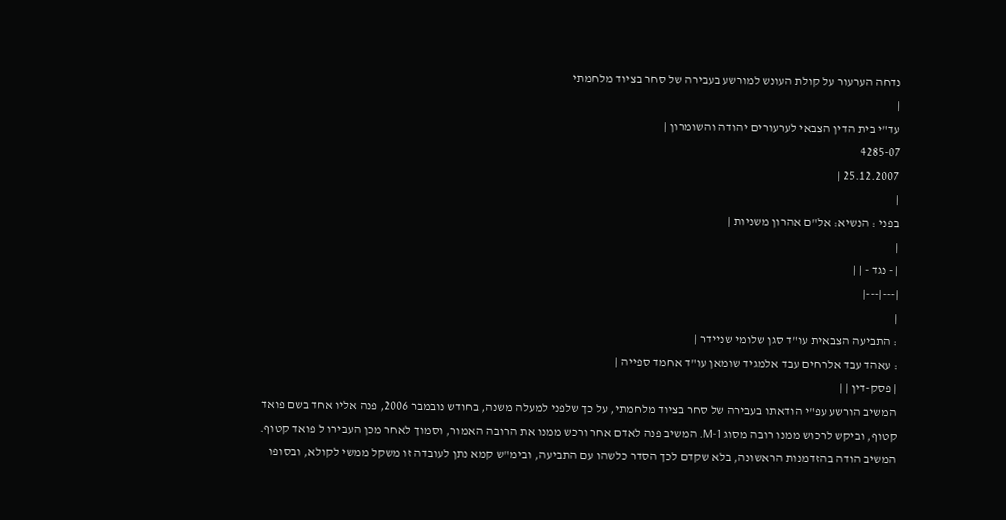נדחה הערעור על קולת העונש למורשע בעבירה של סחר בציוד מלחמתי
|
עד"י בית הדין הצבאי לערעורים יהודה והשומרון |
4285-07
25.12.2007 |
|
בפני : הנשיא: אל"ם אהרון משניות |
|
| - נגד - | |
|---|---|
|
: התביעה הצבאית עו"ד סגן שלומי שניידר |
: עאהד עבד אלרחים עבד אלמגיד שומאן עו"ד אחמד ספייה |
| פסק-דין | |
המשיב הורשע עפ"י הודאתו בעבירה של סחר בציוד מלחמתי, על כך שלפני למעלה משנה, בחודש נובמבר 2006, פנה אליו אחד בשם פואד קטוף, וביקש לרכוש ממנו רובה מסוג M-1. המשיב פנה לאדם אחר ורכש ממנו את הרובה האמור, וסמוך לאחר מכן העבירו ל פואד קטוף. המשיב הודה בהזדמנות הראשונה, בלא שקדם לכך הסדר כלשהו עם התביעה, ובימ"ש קמא נתן לעובדה זו משקל ממשי לקולא, ובסופו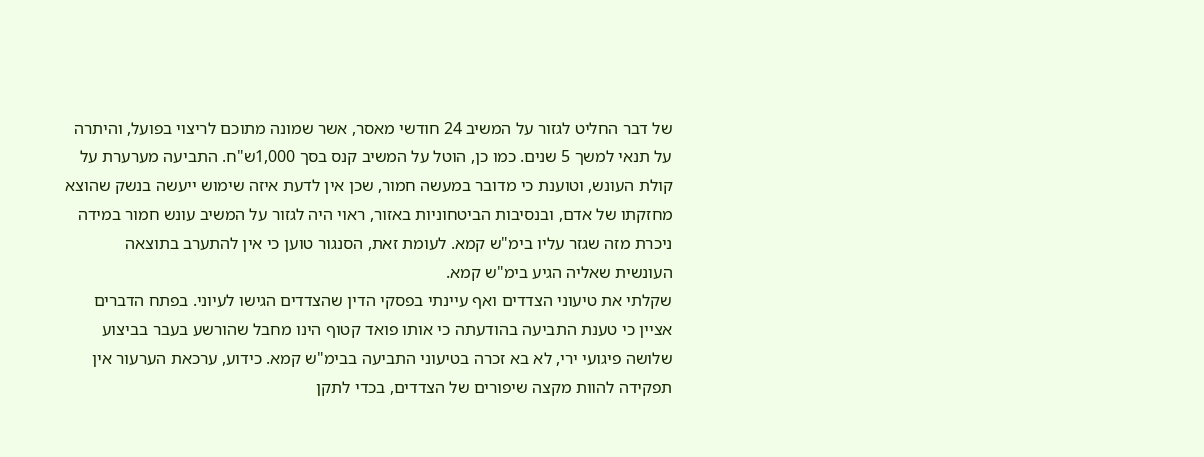של דבר החליט לגזור על המשיב 24 חודשי מאסר, אשר שמונה מתוכם לריצוי בפועל, והיתרה על תנאי למשך 5 שנים. כמו כן, הוטל על המשיב קנס בסך 1,000ש"ח. התביעה מערערת על קולת העונש, וטוענת כי מדובר במעשה חמור, שכן אין לדעת איזה שימוש ייעשה בנשק שהוצא מחזקתו של אדם, ובנסיבות הביטחוניות באזור, ראוי היה לגזור על המשיב עונש חמור במידה ניכרת מזה שגזר עליו בימ"ש קמא. לעומת זאת, הסנגור טוען כי אין להתערב בתוצאה העונשית שאליה הגיע בימ"ש קמא.
שקלתי את טיעוני הצדדים ואף עיינתי בפסקי הדין שהצדדים הגישו לעיוני. בפתח הדברים אציין כי טענת התביעה בהודעתה כי אותו פואד קטוף הינו מחבל שהורשע בעבר בביצוע שלושה פיגועי ירי, לא בא זכרה בטיעוני התביעה בבימ"ש קמא. כידוע, ערכאת הערעור אין תפקידה להוות מקצה שיפורים של הצדדים, בכדי לתקן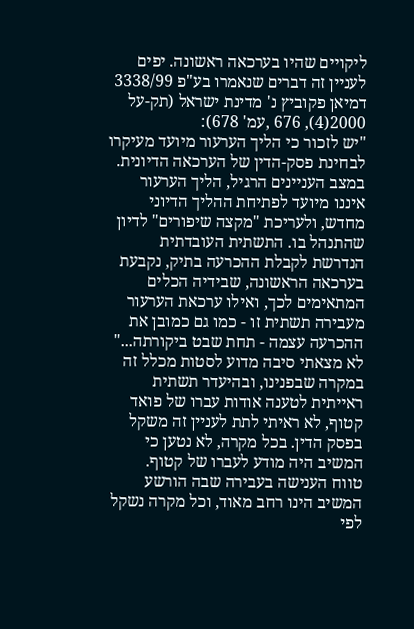ליקויים שהיו בערכאה ראשונה. יפים לעניין זה דברים שנאמרו בע"פ 3338/99 דמיאן פקוביץ נ' מדינת ישראל (תק-על 2000(4), 676 ,עמ' 678):
"יש לזכור כי הליך הערעור מיועד מעיקרו לבחינת פסק-הדין של הערכאה הדיונית. במצב העניינים הרגיל, הליך הערעור איננו מיועד לפתיחת ההליך הדיוני מחדש, ולעריכת "מקצה שיפורים" לדיון שהתנהל בו. התשתית העובדתית הנדרשת לקבלת ההכרעה בתיק, נקבעת בערכאה הראשונה, שבידיה הכלים המתאימים לכך, ואילו ערכאת הערעור מעבירה תשתית זו - כמו גם כמובן את ההכרעה עצמה - תחת שבט ביקורתה..."
לא מצאתי סיבה מדוע לסטות מכלל זה במקרה שבפנינו, ובהיעדר תשתית ראייתית לטענה אודות עברו של פואד קטוף, לא ראיתי לתת לעניין זה משקל בפסק הדין. בכל מקרה, לא נטען כי המשיב היה מודע לעברו של קטוף.
טווח הענישה בעבירה שבה הורשע המשיב הינו רחב מאוד, וכל מקרה נשקל לפי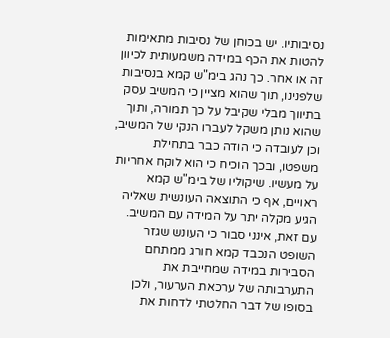נסיבותיו. יש בכוחן של נסיבות מתאימות להטות את הכף במידה משמעותית לכיוון זה או אחר. כך נהג בימ"ש קמא בנסיבות שלפנינו, תוך שהוא מציין כי המשיב עסק בתיווך מבלי שקיבל על כך תמורה, ותוך שהוא נותן משקל לעברו הנקי של המשיב, וכן לעובדה כי הודה כבר בתחילת משפטו, ובכך הוכיח כי הוא לוקח אחריות על מעשיו. שיקוליו של בימ"ש קמא ראויים, אף כי התוצאה העונשית שאליה הגיע מקלה יתר על המידה עם המשיב. עם זאת, אינני סבור כי העונש שגזר השופט הנכבד קמא חורג ממתחם הסבירות במידה שמחייבת את התערבותה של ערכאת הערעור, ולכן בסופו של דבר החלטתי לדחות את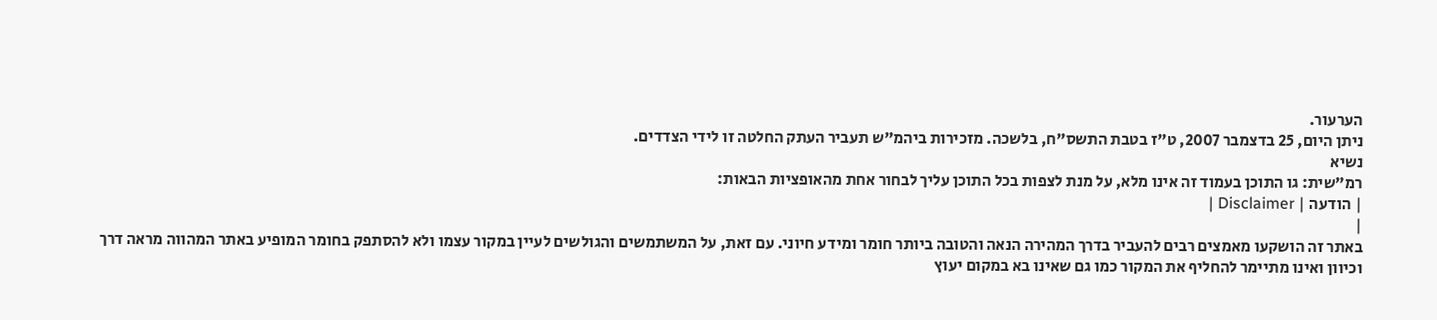הערעור.
ניתן היום, 25 בדצמבר 2007, ט"ז בטבת התשס"ח, בלשכה. מזכירות ביהמ"ש תעביר העתק החלטה זו לידי הצדדים.
נשיא
רמ"שית: גו התוכן בעמוד זה אינו מלא, על מנת לצפות בכל התוכן עליך לבחור אחת מהאופציות הבאות:
| הודעה | Disclaimer |
|
באתר זה הושקעו מאמצים רבים להעביר בדרך המהירה הנאה והטובה ביותר חומר ומידע חיוני. עם זאת, על המשתמשים והגולשים לעיין במקור עצמו ולא להסתפק בחומר המופיע באתר המהווה מראה דרך וכיוון ואינו מתיימר להחליף את המקור כמו גם שאינו בא במקום יעוץ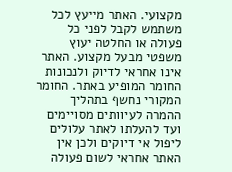מקצועי. האתר מייעץ לכל משתמש לקבל לפני כל פעולה או החלטה יעוץ משפטי מבעל מקצוע. האתר אינו אחראי לדיוק ולנכונות החומר המופיע באתר. החומר המקורי נחשף בתהליך ההמרה לעיוותים מסויימים ועד להעלתו לאתר עלולים ליפול אי דיוקים ולכן אין האתר אחראי לשום פעולה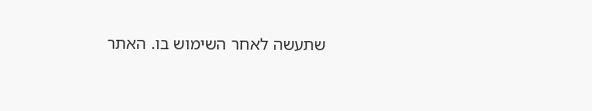שתעשה לאחר השימוש בו. האתר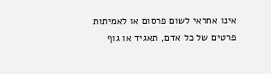אינו אחראי לשום פרסום או לאמיתות פרטים של כל אדם, תאגיד או גוף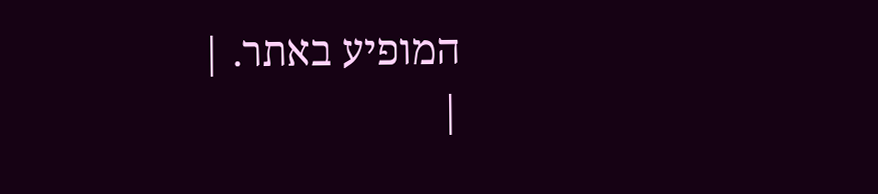המופיע באתר. |
|